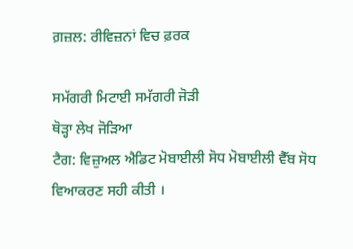ਗ਼ਜ਼ਲ: ਰੀਵਿਜ਼ਨਾਂ ਵਿਚ ਫ਼ਰਕ

ਸਮੱਗਰੀ ਮਿਟਾਈ ਸਮੱਗਰੀ ਜੋੜੀ
ਥੋੜ੍ਹਾ ਲੇਖ ਜੋੜਿਆ
ਟੈਗ: ਵਿਜ਼ੁਅਲ ਐਡਿਟ ਮੋਬਾਈਲੀ ਸੋਧ ਮੋਬਾਈਲੀ ਵੈੱਬ ਸੋਧ
ਵਿਆਕਰਣ ਸਹੀ ਕੀਤੀ ।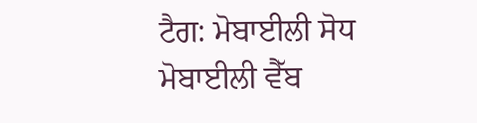ਟੈਗ: ਮੋਬਾਈਲੀ ਸੋਧ ਮੋਬਾਈਲੀ ਵੈੱਬ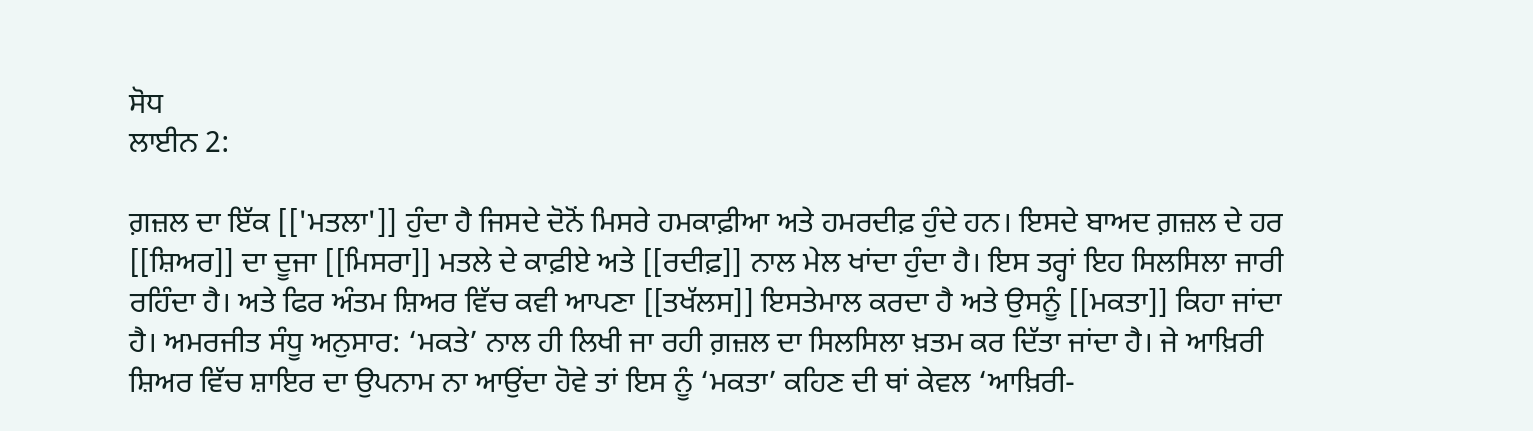ਸੋਧ
ਲਾਈਨ 2:

ਗ਼ਜ਼ਲ ਦਾ ਇੱਕ [['ਮਤਲਾ']] ਹੁੰਦਾ ਹੈ ਜਿਸਦੇ ਦੋਨੋਂ ਮਿਸਰੇ ਹਮਕਾਫ਼ੀਆ ਅਤੇ ਹਮਰਦੀਫ਼ ਹੁੰਦੇ ਹਨ। ਇਸਦੇ ਬਾਅਦ ਗ਼ਜ਼ਲ ਦੇ ਹਰ [[ਸ਼ਿਅਰ]] ਦਾ ਦੂਜਾ [[ਮਿਸਰਾ]] ਮਤਲੇ ਦੇ ਕਾਫ਼ੀਏ ਅਤੇ [[ਰਦੀਫ਼]] ਨਾਲ ਮੇਲ ਖਾਂਦਾ ਹੁੰਦਾ ਹੈ। ਇਸ ਤਰ੍ਹਾਂ ਇਹ ਸਿਲਸਿਲਾ ਜਾਰੀ ਰਹਿੰਦਾ ਹੈ। ਅਤੇ ਫਿਰ ਅੰਤਮ ਸ਼ਿਅਰ ਵਿੱਚ ਕਵੀ ਆਪਣਾ [[ਤਖੱਲਸ]] ਇਸਤੇਮਾਲ ਕਰਦਾ ਹੈ ਅਤੇ ਉਸਨੂੰ [[ਮਕਤਾ]] ਕਿਹਾ ਜਾਂਦਾ ਹੈ। ਅਮਰਜੀਤ ਸੰਧੂ ਅਨੁਸਾਰ: ‘ਮਕਤੇ’ ਨਾਲ ਹੀ ਲਿਖੀ ਜਾ ਰਹੀ ਗ਼ਜ਼ਲ ਦਾ ਸਿਲਸਿਲਾ ਖ਼ਤਮ ਕਰ ਦਿੱਤਾ ਜਾਂਦਾ ਹੈ। ਜੇ ਆਖ਼ਿਰੀ ਸ਼ਿਅਰ ਵਿੱਚ ਸ਼ਾਇਰ ਦਾ ਉਪਨਾਮ ਨਾ ਆਉਂਦਾ ਹੋਵੇ ਤਾਂ ਇਸ ਨੂੰ ‘ਮਕਤਾ’ ਕਹਿਣ ਦੀ ਥਾਂ ਕੇਵਲ ‘ਆਖ਼ਿਰੀ-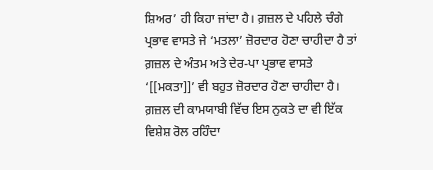ਸ਼ਿਅਰ’ ਹੀ ਕਿਹਾ ਜਾਂਦਾ ਹੈ। ਗ਼ਜ਼ਲ ਦੇ ਪਹਿਲੇ ਚੰਗੇ ਪ੍ਰਭਾਵ ਵਾਸਤੇ ਜੇ ‘ਮਤਲਾ’ ਜ਼ੋਰਦਾਰ ਹੋਣਾ ਚਾਹੀਦਾ ਹੈ ਤਾਂ ਗ਼ਜ਼ਲ ਦੇ ਅੰਤਮ ਅਤੇ ਦੇਰ-ਪਾ ਪ੍ਰਭਾਵ ਵਾਸਤੇ ‘[[ਮਕਤਾ]]’ ਵੀ ਬਹੁਤ ਜ਼ੋਰਦਾਰ ਹੋਣਾ ਚਾਹੀਦਾ ਹੈ। ਗ਼ਜ਼ਲ ਦੀ ਕਾਮਯਾਬੀ ਵਿੱਚ ਇਸ ਨੁਕਤੇ ਦਾ ਵੀ ਇੱਕ ਵਿਸ਼ੇਸ਼ ਰੋਲ ਰਹਿੰਦਾ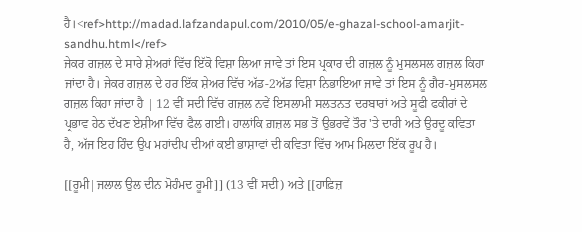ਹੈ।<ref>http://madad.lafzandapul.com/2010/05/e-ghazal-school-amarjit-sandhu.html</ref>
ਜੇਕਰ ਗਜ਼ਲ ਦੇ ਸਾਰੇ ਸ਼ੇਅਰਾਂ ਵਿੱਚ ਇੱਕੋ ਵਿਸ਼ਾ ਲਿਆ ਜਾਵੇ ਤਾਂ ਇਸ ਪ੍ਰਕਾਰ ਦੀ ਗਜ਼ਲ ਨੂੰ ਮੁਸਲਸਲ ਗਜ਼ਲ ਕਿਹਾ ਜਾਂਦਾ ਹੈ। ਜੇਕਰ ਗਜ਼ਲ ਦੇ ਹਰ ਇੱਕ ਸ਼ੇਅਰ ਵਿੱਚ ਅੱਡ-2ਅੱਡ ਵਿਸ਼ਾ ਨਿਭਾਇਆ ਜਾਵੇ ਤਾਂ ਇਸ ਨੂੰ ਗੈਰ-ਮੁਸਲਸਲ ਗਜ਼ਲ ਕਿਹਾ ਜਾਂਦਾ ਹੈ | 12 ਵੀਂ ਸਦੀ ਵਿੱਚ ਗਜ਼ਲ ਨਵੇਂ ਇਸਲਾਮੀ ਸਲਤਨਤ ਦਰਬਾਰਾਂ ਅਤੇ ਸੂਫੀ ਫਕੀਰਾਂ ਦੇ ਪ੍ਰਭਾਵ ਹੇਠ ਦੱਖਣ ਏਸ਼ੀਆ ਵਿੱਚ ਫੈਲ ਗਈ। ਹਾਲਾਂਕਿ ਗ਼ਜ਼ਲ ਸਭ ਤੋਂ ਉਭਰਵੇਂ ਤੌਰ 'ਤੇ ਦਾਰੀ ਅਤੇ ਉਰਦੂ ਕਵਿਤਾ ਹੈ, ਅੱਜ ਇਹ ਹਿੰਦ ਉਪ ਮਹਾਂਦੀਪ ਦੀਆਂ ਕਈ ਭਾਸ਼ਾਵਾਂ ਦੀ ਕਵਿਤਾ ਵਿੱਚ ਆਮ ਮਿਲਦਾ ਇੱਕ ਰੂਪ ਹੈ।

[[ਰੂਮੀ|ਜਲਾਲ ਉਲ ਦੀਨ ਮੋਹੰਮਦ ਰੂਮੀ]] (13 ਵੀਂ ਸਦੀ) ਅਤੇ [[ਹਾਫ਼ਿਜ਼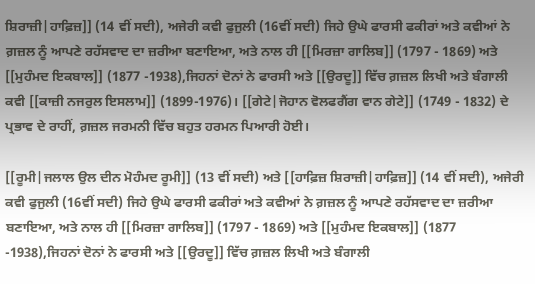ਸ਼ਿਰਾਜ਼ੀ|ਹਾਫ਼ਿਜ਼]] (14 ਵੀਂ ਸਦੀ), ਅਜੇਰੀ ਕਵੀ ਫੁਜੁਲੀ (16ਵੀਂ ਸਦੀ) ਜਿਹੇ ਉਘੇ ਫਾਰਸੀ ਫਕੀਰਾਂ ਅਤੇ ਕਵੀਆਂ ਨੇ ਗ਼ਜ਼ਲ ਨੂੰ ਆਪਣੇ ਰਹੱਸਵਾਦ ਦਾ ਜ਼ਰੀਆ ਬਣਾਇਆ, ਅਤੇ ਨਾਲ ਹੀ [[ਮਿਰਜ਼ਾ ਗਾਲਿਬ]] (1797 - 1869) ਅਤੇ [[ਮੁਹੰਮਦ ਇਕਬਾਲ]] (1877 -1938),ਜਿਹਨਾਂ ਦੋਨਾਂ ਨੇ ਫਾਰਸੀ ਅਤੇ [[ਉਰਦੂ]] ਵਿੱਚ ਗ਼ਜ਼ਲ ਲਿਖੀ ਅਤੇ ਬੰਗਾਲੀ ਕਵੀ [[ਕਾਜ਼ੀ ਨਜਰੁਲ ਇਸਲਾਮ]] (1899-1976)। [[ਗੇਟੇ|ਜੋਹਾਨ ਵੋਲਫਗੈਂਗ ਵਾਨ ਗੇਟੇ]] (1749 - 1832) ਦੇ ਪ੍ਰਭਾਵ ਦੇ ਰਾਹੀਂ, ਗ਼ਜ਼ਲ ਜਰਮਨੀ ਵਿੱਚ ਬਹੁਤ ਹਰਮਨ ਪਿਆਰੀ ਹੋਈ।

[[ਰੂਮੀ|ਜਲਾਲ ਉਲ ਦੀਨ ਮੋਹੰਮਦ ਰੂਮੀ]] (13 ਵੀਂ ਸਦੀ) ਅਤੇ [[ਹਾਫ਼ਿਜ਼ ਸ਼ਿਰਾਜ਼ੀ|ਹਾਫ਼ਿਜ਼]] (14 ਵੀਂ ਸਦੀ), ਅਜੇਰੀ ਕਵੀ ਫੁਜੁਲੀ (16ਵੀਂ ਸਦੀ) ਜਿਹੇ ਉਘੇ ਫਾਰਸੀ ਫਕੀਰਾਂ ਅਤੇ ਕਵੀਆਂ ਨੇ ਗ਼ਜ਼ਲ ਨੂੰ ਆਪਣੇ ਰਹੱਸਵਾਦ ਦਾ ਜ਼ਰੀਆ ਬਣਾਇਆ, ਅਤੇ ਨਾਲ ਹੀ [[ਮਿਰਜ਼ਾ ਗਾਲਿਬ]] (1797 - 1869) ਅਤੇ [[ਮੁਹੰਮਦ ਇਕਬਾਲ]] (1877 -1938),ਜਿਹਨਾਂ ਦੋਨਾਂ ਨੇ ਫਾਰਸੀ ਅਤੇ [[ਉਰਦੂ]] ਵਿੱਚ ਗ਼ਜ਼ਲ ਲਿਖੀ ਅਤੇ ਬੰਗਾਲੀ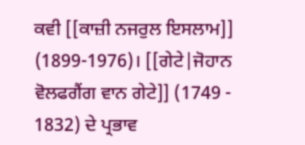ਕਵੀ [[ਕਾਜ਼ੀ ਨਜਰੁਲ ਇਸਲਾਮ]] (1899-1976)। [[ਗੇਟੇ|ਜੋਹਾਨ ਵੋਲਫਗੈਂਗ ਵਾਨ ਗੇਟੇ]] (1749 - 1832) ਦੇ ਪ੍ਰਭਾਵ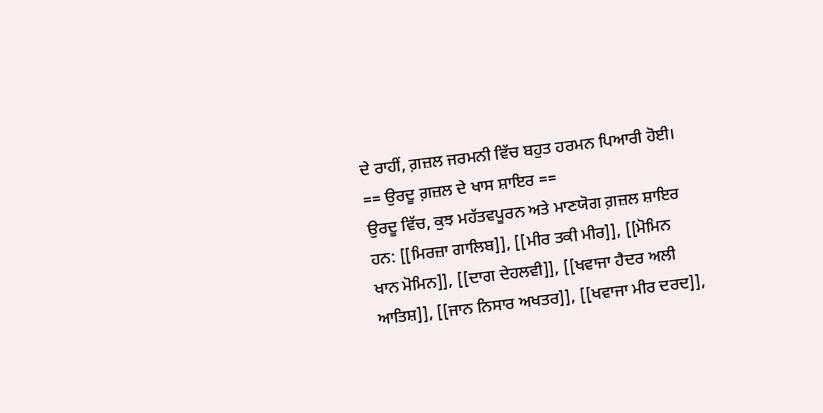ਦੇ ਰਾਹੀਂ, ਗ਼ਜ਼ਲ ਜਰਮਨੀ ਵਿੱਚ ਬਹੁਤ ਹਰਮਨ ਪਿਆਰੀ ਹੋਈ।
== ਉਰਦੂ ਗ਼ਜ਼ਲ ਦੇ ਖਾਸ ਸ਼ਾਇਰ ==
ਉਰਦੂ ਵਿੱਚ, ਕੁਝ ਮਹੱਤਵਪੂਰਨ ਅਤੇ ਮਾਣਯੋਗ ਗ਼ਜ਼ਲ ਸ਼ਾਇਰ ਹਨ: [[ਮਿਰਜ਼ਾ ਗਾਲਿਬ]], [[ਮੀਰ ਤਕੀ ਮੀਰ]], [[ਮੋਮਿਨ ਖਾਨ ਮੋਮਿਨ]], [[ਦਾਗ ਦੇਹਲਵੀ]], [[ਖਵਾਜਾ ਹੈਦਰ ਅਲੀ ਆਤਿਸ਼]], [[ਜਾਨ ਨਿਸਾਰ ਅਖਤਰ]], [[ਖਵਾਜਾ ਮੀਰ ਦਰਦ]],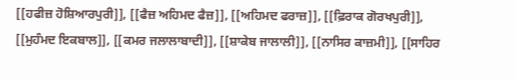[[ਹਫੀਜ਼ ਹੋਸ਼ਿਆਰਪੁਰੀ]], [[ਫੈਜ਼ ਅਹਿਮਦ ਫੈਜ਼]], [[ਅਹਿਮਦ ਫਰਾਜ਼]], [[ਫ਼ਿਰਾਕ ਗੋਰਖਪੁਰੀ]], [[ਮੁਹੰਮਦ ਇਕਬਾਲ]], [[ਕਮਰ ਜਲਾਲਾਬਾਦੀ]], [[ਸ਼ਾਕੇਬ ਜਾਲਾਲੀ]], [[ਨਾਸਿਰ ਕਾਜ਼ਮੀ]], [[ਸਾਹਿਰ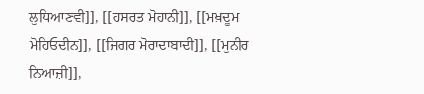ਲੁਧਿਆਣਵੀ]], [[ਹਸਰਤ ਮੋਹਾਨੀ]], [[ਮਖ਼ਦੂਮ ਮੋਹਿਓਦੀਨ]], [[ਜਿਗਰ ਮੋਰਾਦਾਬਾਦੀ]], [[ਮੁਨੀਰ ਨਿਆਜ਼ੀ]],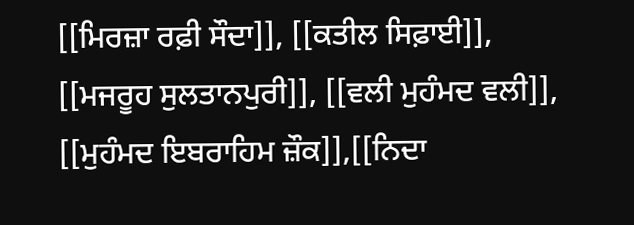[[ਮਿਰਜ਼ਾ ਰਫ਼ੀ ਸੌਦਾ]], [[ਕਤੀਲ ਸਿਫ਼ਾਈ]], [[ਮਜਰੂਹ ਸੁਲਤਾਨਪੁਰੀ]], [[ਵਲੀ ਮੁਹੰਮਦ ਵਲੀ]], [[ਮੁਹੰਮਦ ਇਬਰਾਹਿਮ ਜ਼ੌਕ]],[[ਨਿਦਾ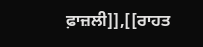ਫ਼ਾਜ਼ਲੀ]],[[ਰਾਹਤ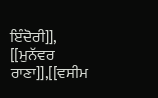ਇੰਦੋਰੀ]], [[ਮੁਨੱਵਰ ਰਾਣਾ]],[[ਵਸੀਮ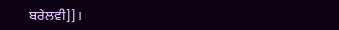ਬਰੇਲਵੀ]]।